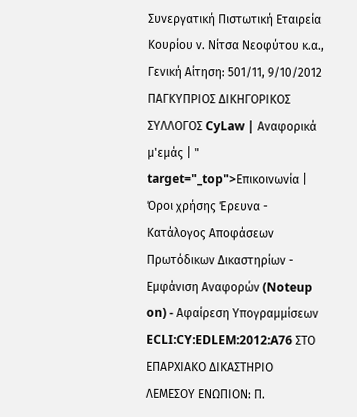Συνεργατική Πιστωτική Εταιρεία Κουρίου ν. Νίτσα Νεοφύτου κ.α., Γενική Αίτηση: 501/11, 9/10/2012 ΠΑΓΚΥΠΡΙΟΣ ΔΙΚΗΓΟΡΙΚΟΣ ΣΥΛΛΟΓΟΣ CyLaw | Αναφορικά μ'εμάς | " target="_top">Επικοινωνία | Όροι χρήσης Έρευνα - Κατάλογος Αποφάσεων Πρωτόδικων Δικαστηρίων - Εμφάνιση Αναφορών (Noteup on) - Αφαίρεση Υπογραμμίσεων ECLI:CY:EDLEM:2012:A76 ΣΤΟ ΕΠΑΡΧΙΑΚΟ ΔΙΚΑΣΤΗΡΙΟ ΛΕΜΕΣΟΥ ΕΝΩΠΙΟΝ: Π.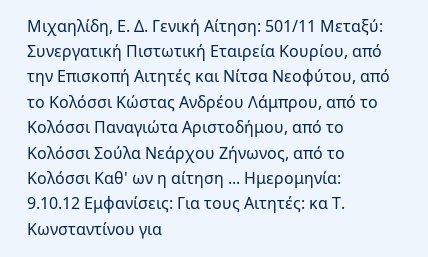Μιχαηλίδη, Ε. Δ. Γενική Αίτηση: 501/11 Μεταξύ: Συνεργατική Πιστωτική Εταιρεία Κουρίου, από την Επισκοπή Αιτητές και Νίτσα Νεοφύτου, από το Κολόσσι Κώστας Ανδρέου Λάμπρου, από το Κολόσσι Παναγιώτα Αριστοδήμου, από το Κολόσσι Σούλα Νεάρχου Ζήνωνος, από το Κολόσσι Καθ' ων η αίτηση ... Ημερομηνία: 9.10.12 Εμφανίσεις: Για τους Αιτητές: κα Τ. Κωνσταντίνου για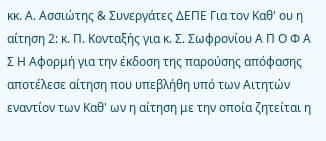κκ. Α. Ασσιώτης & Συνεργάτες ΔΕΠΕ Για τον Καθ' ου η αίτηση 2: κ. Π. Κονταξής για κ. Σ. Σωφρονίου Α Π Ο Φ Α Σ Η Αφορμή για την έκδοση της παρούσης απόφασης αποτέλεσε αίτηση που υπεβλήθη υπό των Αιτητών εναντίον των Καθ' ων η αίτηση με την οποία ζητείται η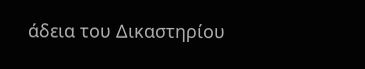άδεια του Δικαστηρίου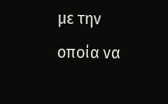με την οποία να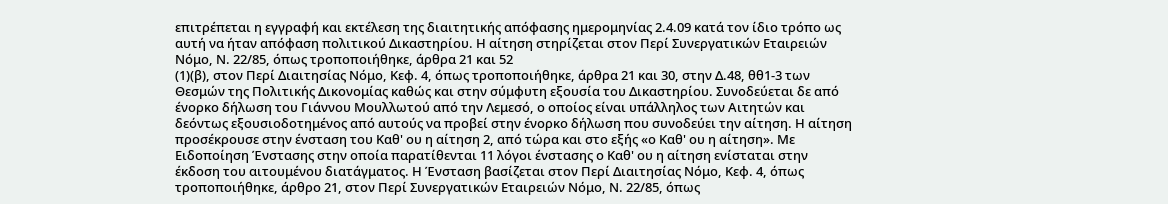επιτρέπεται η εγγραφή και εκτέλεση της διαιτητικής απόφασης ημερομηνίας 2.4.09 κατά τον ίδιο τρόπο ως αυτή να ήταν απόφαση πολιτικού Δικαστηρίου. Η αίτηση στηρίζεται στον Περί Συνεργατικών Εταιρειών Νόμο, Ν. 22/85, όπως τροποποιήθηκε, άρθρα 21 και 52
(1)(β), στον Περί Διαιτησίας Νόμο, Κεφ. 4, όπως τροποποιήθηκε, άρθρα 21 και 30, στην Δ.48, θθ1-3 των Θεσμών της Πολιτικής Δικονομίας καθώς και στην σύμφυτη εξουσία του Δικαστηρίου. Συνοδεύεται δε από ένορκο δήλωση του Γιάννου Μουλλωτού από την Λεμεσό, ο οποίος είναι υπάλληλος των Αιτητών και δεόντως εξουσιοδοτημένος από αυτούς να προβεί στην ένορκο δήλωση που συνοδεύει την αίτηση. Η αίτηση προσέκρουσε στην ένσταση του Καθ' ου η αίτηση 2, από τώρα και στο εξής «ο Καθ' ου η αίτηση». Με Ειδοποίηση Ένστασης στην οποία παρατίθενται 11 λόγοι ένστασης ο Καθ' ου η αίτηση ενίσταται στην έκδοση του αιτουμένου διατάγματος. Η Ένσταση βασίζεται στον Περί Διαιτησίας Νόμο, Κεφ. 4, όπως τροποποιήθηκε, άρθρο 21, στον Περί Συνεργατικών Εταιρειών Νόμο, Ν. 22/85, όπως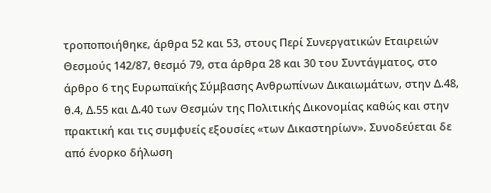τροποποιήθηκε, άρθρα 52 και 53, στους Περί Συνεργατικών Εταιρειών Θεσμούς 142/87, θεσμό 79, στα άρθρα 28 και 30 του Συντάγματος, στο άρθρο 6 της Ευρωπαϊκής Σύμβασης Ανθρωπίνων Δικαιωμάτων, στην Δ.48, θ.4, Δ.55 και Δ.40 των Θεσμών της Πολιτικής Δικονομίας καθώς και στην πρακτική και τις συμφυείς εξουσίες «των Δικαστηρίων». Συνοδεύεται δε από ένορκο δήλωση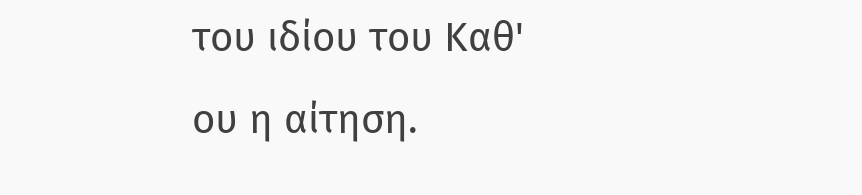του ιδίου του Καθ' ου η αίτηση.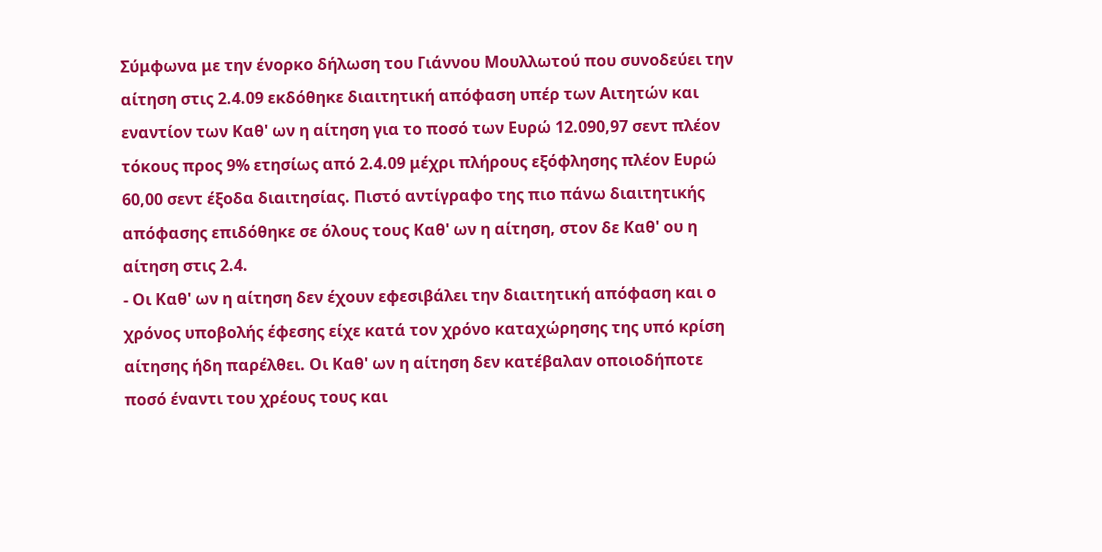Σύμφωνα με την ένορκο δήλωση του Γιάννου Μουλλωτού που συνοδεύει την αίτηση στις 2.4.09 εκδόθηκε διαιτητική απόφαση υπέρ των Αιτητών και εναντίον των Καθ' ων η αίτηση για το ποσό των Ευρώ 12.090,97 σεντ πλέον τόκους προς 9% ετησίως από 2.4.09 μέχρι πλήρους εξόφλησης πλέον Ευρώ 60,00 σεντ έξοδα διαιτησίας. Πιστό αντίγραφο της πιο πάνω διαιτητικής απόφασης επιδόθηκε σε όλους τους Καθ' ων η αίτηση, στον δε Καθ' ου η αίτηση στις 2.4.
- Οι Καθ' ων η αίτηση δεν έχουν εφεσιβάλει την διαιτητική απόφαση και ο χρόνος υποβολής έφεσης είχε κατά τον χρόνο καταχώρησης της υπό κρίση αίτησης ήδη παρέλθει. Οι Καθ' ων η αίτηση δεν κατέβαλαν οποιοδήποτε ποσό έναντι του χρέους τους και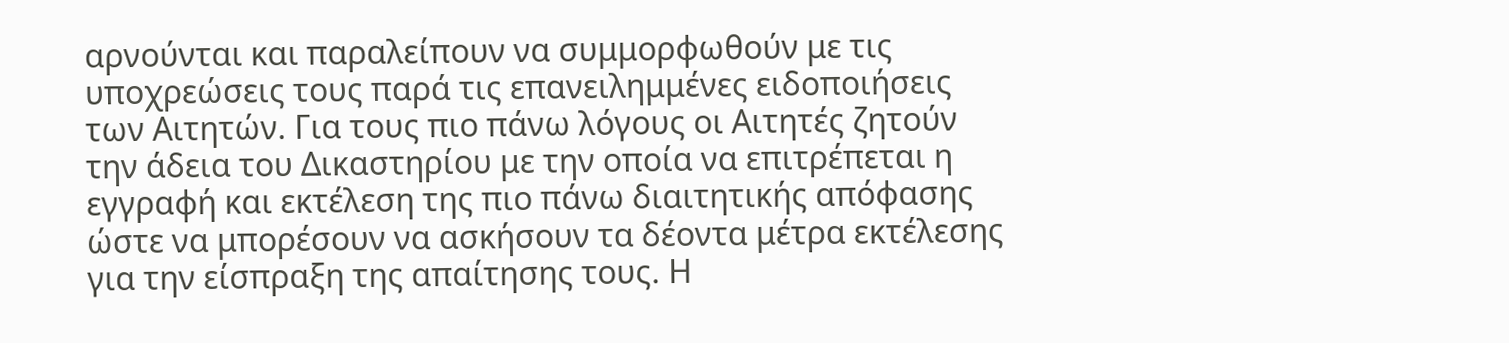αρνούνται και παραλείπουν να συμμορφωθούν με τις υποχρεώσεις τους παρά τις επανειλημμένες ειδοποιήσεις των Αιτητών. Για τους πιο πάνω λόγους οι Αιτητές ζητούν την άδεια του Δικαστηρίου με την οποία να επιτρέπεται η εγγραφή και εκτέλεση της πιο πάνω διαιτητικής απόφασης ώστε να μπορέσουν να ασκήσουν τα δέοντα μέτρα εκτέλεσης για την είσπραξη της απαίτησης τους. Η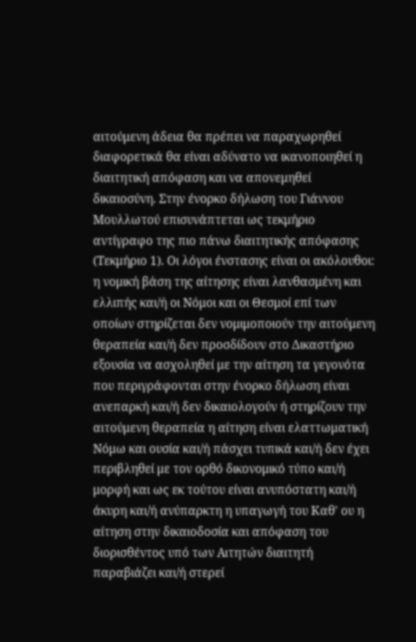αιτούμενη άδεια θα πρέπει να παραχωρηθεί διαφορετικά θα είναι αδύνατο να ικανοποιηθεί η διαιτητική απόφαση και να απονεμηθεί δικαιοσύνη. Στην ένορκο δήλωση του Γιάννου Μουλλωτού επισυνάπτεται ως τεκμήριο αντίγραφο της πιο πάνω διαιτητικής απόφασης (Τεκμήριο 1). Οι λόγοι ένστασης είναι οι ακόλουθοι: η νομική βάση της αίτησης είναι λανθασμένη και ελλιπής και/ή οι Νόμοι και οι Θεσμοί επί των οποίων στηρίζεται δεν νομιμοποιούν την αιτούμενη θεραπεία και/ή δεν προσδίδουν στο Δικαστήριο εξουσία να ασχοληθεί με την αίτηση τα γεγονότα που περιγράφονται στην ένορκο δήλωση είναι ανεπαρκή και/ή δεν δικαιολογούν ή στηρίζουν την αιτούμενη θεραπεία η αίτηση είναι ελαττωματική Νόμω και ουσία και/ή πάσχει τυπικά και/ή δεν έχει περιβληθεί με τον ορθό δικονομικό τύπο και/ή μορφή και ως εκ τούτου είναι ανυπόστατη και/ή άκυρη και/ή ανύπαρκτη η υπαγωγή του Καθ' ου η αίτηση στην δικαιοδοσία και απόφαση του διορισθέντος υπό των Αιτητών διαιτητή παραβιάζει και/ή στερεί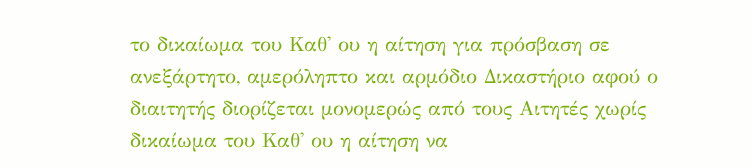το δικαίωμα του Καθ' ου η αίτηση για πρόσβαση σε ανεξάρτητο, αμερόληπτο και αρμόδιο Δικαστήριο αφού ο διαιτητής διορίζεται μονομερώς από τους Αιτητές χωρίς δικαίωμα του Καθ' ου η αίτηση να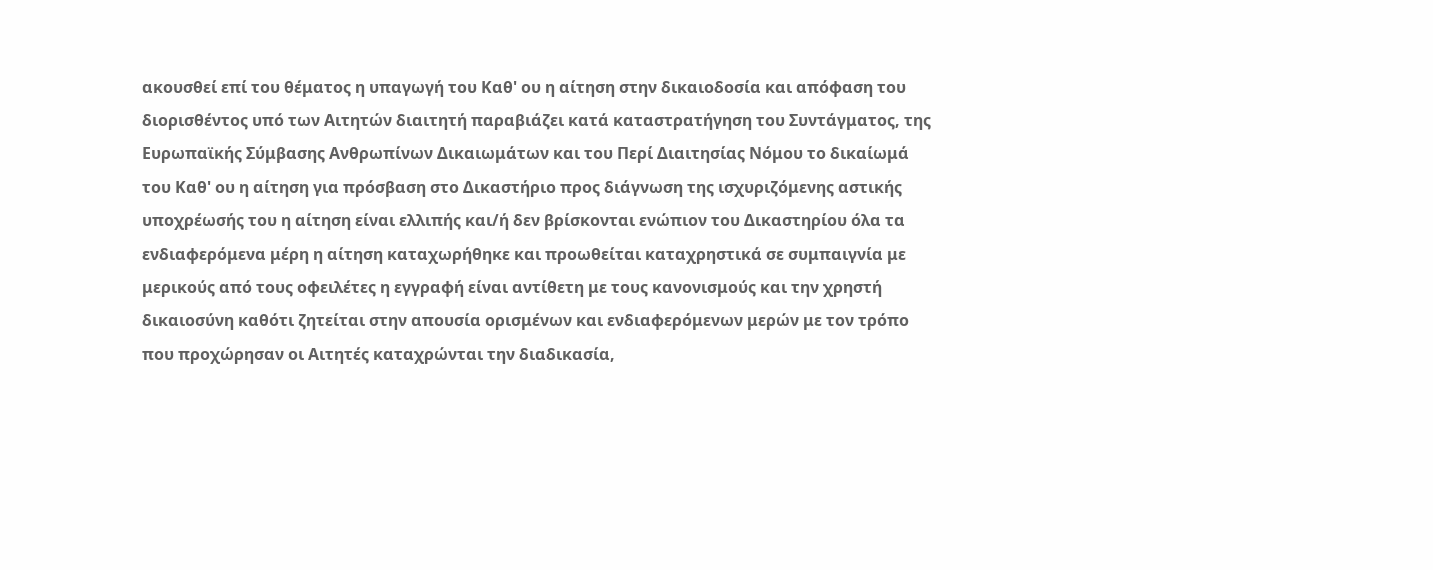ακουσθεί επί του θέματος η υπαγωγή του Καθ' ου η αίτηση στην δικαιοδοσία και απόφαση του διορισθέντος υπό των Αιτητών διαιτητή παραβιάζει κατά καταστρατήγηση του Συντάγματος, της Ευρωπαϊκής Σύμβασης Ανθρωπίνων Δικαιωμάτων και του Περί Διαιτησίας Νόμου το δικαίωμά του Καθ' ου η αίτηση για πρόσβαση στο Δικαστήριο προς διάγνωση της ισχυριζόμενης αστικής υποχρέωσής του η αίτηση είναι ελλιπής και/ή δεν βρίσκονται ενώπιον του Δικαστηρίου όλα τα ενδιαφερόμενα μέρη η αίτηση καταχωρήθηκε και προωθείται καταχρηστικά σε συμπαιγνία με μερικούς από τους οφειλέτες η εγγραφή είναι αντίθετη με τους κανονισμούς και την χρηστή δικαιοσύνη καθότι ζητείται στην απουσία ορισμένων και ενδιαφερόμενων μερών με τον τρόπο που προχώρησαν οι Αιτητές καταχρώνται την διαδικασία,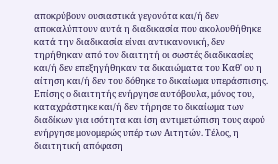αποκρύβουν ουσιαστικά γεγονότα και/ή δεν αποκαλύπτουν αυτά η διαδικασία που ακολουθήθηκε κατά την διαδικασία είναι αντικανονική, δεν τηρήθηκαν από τον διαιτητή οι σωστές διαδικασίες και/ή δεν επεξηγήθηκαν τα δικαιώματα του Καθ' ου η αίτηση και/ή δεν του δόθηκε το δικαίωμα υπεράσπισης. Επίσης ο διαιτητής ενήργησε αυτόβουλα, μόνος του, καταχράστηκε και/ή δεν τήρησε το δικαίωμα των διαδίκων για ισότητα και ίση αντιμετώπιση τους αφού ενήργησε μονομερώς υπέρ των Αιτητών. Τέλος, η διαιτητική απόφαση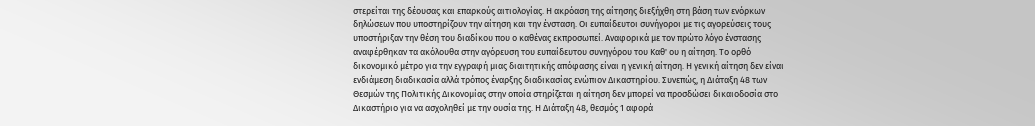στερείται της δέουσας και επαρκούς αιτιολογίας. Η ακρόαση της αίτησης διεξήχθη στη βάση των ενόρκων δηλώσεων που υποστηρίζουν την αίτηση και την ένσταση. Οι ευπαίδευτοι συνήγοροι με τις αγορεύσεις τους υποστήριξαν την θέση του διαδίκου που ο καθένας εκπροσωπεί. Αναφορικά με τον πρώτο λόγο ένστασης αναφέρθηκαν τα ακόλουθα στην αγόρευση του ευπαίδευτου συνηγόρου του Καθ' ου η αίτηση. Το ορθό δικονομικό μέτρο για την εγγραφή μιας διαιτητικής απόφασης είναι η γενική αίτηση. Η γενική αίτηση δεν είναι ενδιάμεση διαδικασία αλλά τρόπος έναρξης διαδικασίας ενώπιον Δικαστηρίου. Συνεπώς, η Διάταξη 48 των Θεσμών της Πολιτικής Δικονομίας στην οποία στηρίζεται η αίτηση δεν μπορεί να προσδώσει δικαιοδοσία στο Δικαστήριο για να ασχοληθεί με την ουσία της. Η Διάταξη 48, θεσμός 1 αφορά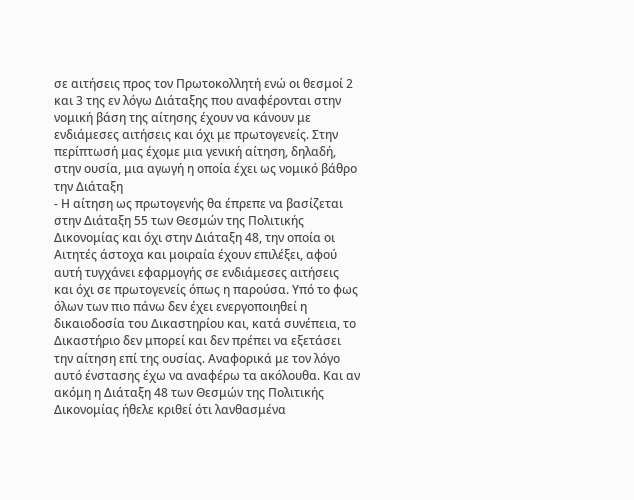σε αιτήσεις προς τον Πρωτοκολλητή ενώ οι θεσμοί 2 και 3 της εν λόγω Διάταξης που αναφέρονται στην νομική βάση της αίτησης έχουν να κάνουν με ενδιάμεσες αιτήσεις και όχι με πρωτογενείς. Στην περίπτωσή μας έχομε μια γενική αίτηση, δηλαδή, στην ουσία, μια αγωγή η οποία έχει ως νομικό βάθρο την Διάταξη
- Η αίτηση ως πρωτογενής θα έπρεπε να βασίζεται στην Διάταξη 55 των Θεσμών της Πολιτικής Δικονομίας και όχι στην Διάταξη 48, την οποία οι Αιτητές άστοχα και μοιραία έχουν επιλέξει, αφού αυτή τυγχάνει εφαρμογής σε ενδιάμεσες αιτήσεις και όχι σε πρωτογενείς όπως η παρούσα. Υπό το φως όλων των πιο πάνω δεν έχει ενεργοποιηθεί η δικαιοδοσία του Δικαστηρίου και, κατά συνέπεια, το Δικαστήριο δεν μπορεί και δεν πρέπει να εξετάσει την αίτηση επί της ουσίας. Αναφορικά με τον λόγο αυτό ένστασης έχω να αναφέρω τα ακόλουθα. Και αν ακόμη η Διάταξη 48 των Θεσμών της Πολιτικής Δικονομίας ήθελε κριθεί ότι λανθασμένα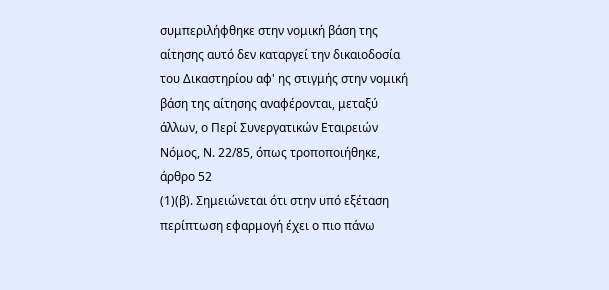συμπεριλήφθηκε στην νομική βάση της αίτησης αυτό δεν καταργεί την δικαιοδοσία του Δικαστηρίου αφ' ης στιγμής στην νομική βάση της αίτησης αναφέρονται, μεταξύ άλλων, ο Περί Συνεργατικών Εταιρειών Νόμος, Ν. 22/85, όπως τροποποιήθηκε, άρθρο 52
(1)(β). Σημειώνεται ότι στην υπό εξέταση περίπτωση εφαρμογή έχει ο πιο πάνω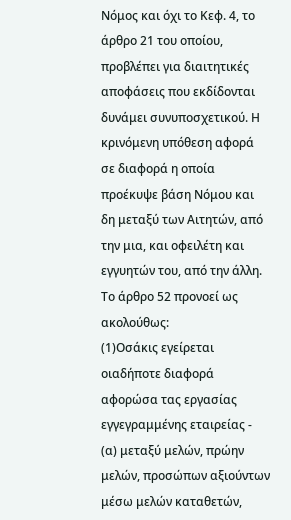Νόμος και όχι το Κεφ. 4, το άρθρο 21 του οποίου, προβλέπει για διαιτητικές αποφάσεις που εκδίδονται δυνάμει συνυποσχετικού. Η κρινόμενη υπόθεση αφορά σε διαφορά η οποία προέκυψε βάση Νόμου και δη μεταξύ των Αιτητών, από την μια, και οφειλέτη και εγγυητών του, από την άλλη. Το άρθρο 52 προνοεί ως ακολούθως:
(1)Οσάκις εγείρεται οιαδήποτε διαφορά αφορώσα τας εργασίας εγγεγραμμένης εταιρείας - (α) μεταξύ μελών, πρώην μελών, προσώπων αξιούντων μέσω μελών καταθετών,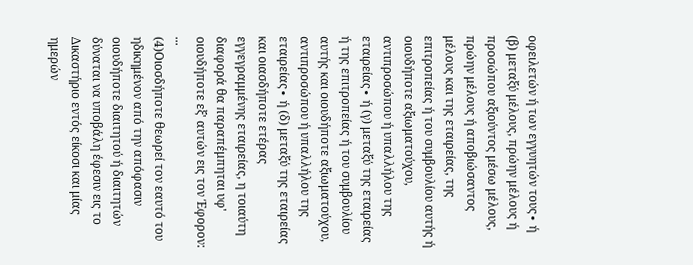οφειλετών ή των εγγυητών τους∙ ή (β) μεταξύ μέλους, πρώην μέλους ή προσώπου αξιούντος μέσω μέλους, πρώην μέλους ή αποβιώσαντος μέλους και της εταιρείας, της επιτροπείας ή του συμβουλίου αυτής ή οιουδήποτε αξιωματούχου, αντιπροσώπου ή υπαλλήλου της εταιρείας∙ ή (γ) μεταξύ της εταιρείας ή της επιτροπείας ή του συμβουλίου αυτής και οιουδήποτε αξιωματούχου, αντιπροσώπου ή υπαλλήλου της εταιρείας∙ ή (δ) μεταξύ της εταιρείας και οιασδήποτε ετέρας εγγεγραμμένης εταιρείας, η τοιαύτη διαφορά θα παραπέμπηται υφ' οιουδήποτε εξ' αυτών εις τον Έφορον: ...
(4)Οιοσδήποτε θεωρεί τον εαυτό του ηδικημένον από την απόφασιν οιουδήποτε διαιτητού ή διαιτητών δύναται να υποβάλη έφεσιν εις το Δικαστήριο εντός είκοσι και μίας ημερών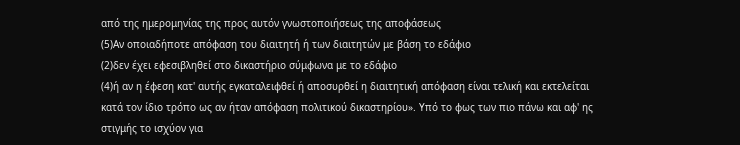από της ημερομηνίας της προς αυτόν γνωστοποιήσεως της αποφάσεως
(5)Αν οποιαδήποτε απόφαση του διαιτητή ή των διαιτητών με βάση το εδάφιο
(2)δεν έχει εφεσιβληθεί στο δικαστήριο σύμφωνα με το εδάφιο
(4)ή αν η έφεση κατ' αυτής εγκαταλειφθεί ή αποσυρθεί η διαιτητική απόφαση είναι τελική και εκτελείται κατά τον ίδιο τρόπο ως αν ήταν απόφαση πολιτικού δικαστηρίου». Υπό το φως των πιο πάνω και αφ' ης στιγμής το ισχύον για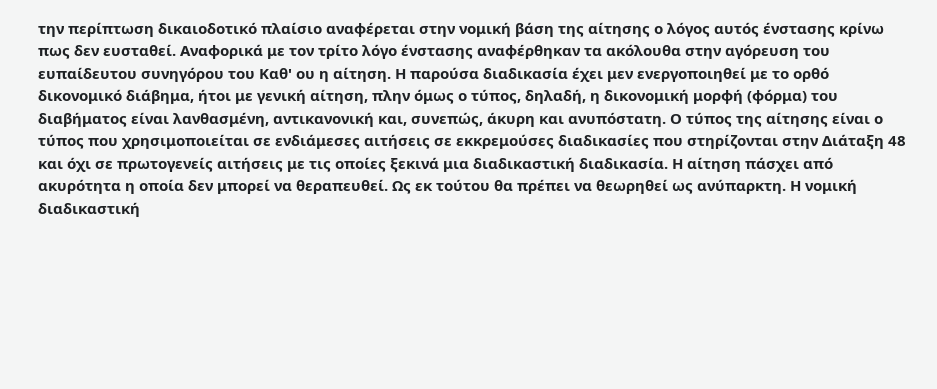την περίπτωση δικαιοδοτικό πλαίσιο αναφέρεται στην νομική βάση της αίτησης ο λόγος αυτός ένστασης κρίνω πως δεν ευσταθεί. Αναφορικά με τον τρίτο λόγο ένστασης αναφέρθηκαν τα ακόλουθα στην αγόρευση του ευπαίδευτου συνηγόρου του Καθ' ου η αίτηση. Η παρούσα διαδικασία έχει μεν ενεργοποιηθεί με το ορθό δικονομικό διάβημα, ήτοι με γενική αίτηση, πλην όμως ο τύπος, δηλαδή, η δικονομική μορφή (φόρμα) του διαβήματος είναι λανθασμένη, αντικανονική και, συνεπώς, άκυρη και ανυπόστατη. Ο τύπος της αίτησης είναι ο τύπος που χρησιμοποιείται σε ενδιάμεσες αιτήσεις σε εκκρεμούσες διαδικασίες που στηρίζονται στην Διάταξη 48 και όχι σε πρωτογενείς αιτήσεις με τις οποίες ξεκινά μια διαδικαστική διαδικασία. Η αίτηση πάσχει από ακυρότητα η οποία δεν μπορεί να θεραπευθεί. Ως εκ τούτου θα πρέπει να θεωρηθεί ως ανύπαρκτη. Η νομική διαδικαστική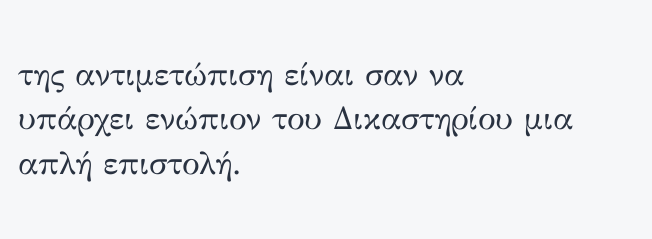της αντιμετώπιση είναι σαν να υπάρχει ενώπιον του Δικαστηρίου μια απλή επιστολή.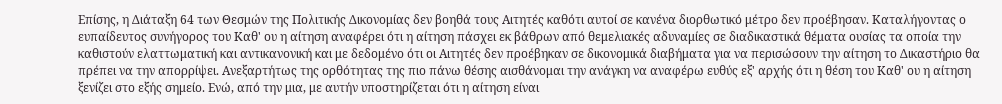Επίσης, η Διάταξη 64 των Θεσμών της Πολιτικής Δικονομίας δεν βοηθά τους Αιτητές καθότι αυτοί σε κανένα διορθωτικό μέτρο δεν προέβησαν. Καταλήγοντας ο ευπαίδευτος συνήγορος του Καθ' ου η αίτηση αναφέρει ότι η αίτηση πάσχει εκ βάθρων από θεμελιακές αδυναμίες σε διαδικαστικά θέματα ουσίας τα οποία την καθιστούν ελαττωματική και αντικανονική και με δεδομένο ότι οι Αιτητές δεν προέβηκαν σε δικονομικά διαβήματα για να περισώσουν την αίτηση το Δικαστήριο θα πρέπει να την απορρίψει. Ανεξαρτήτως της ορθότητας της πιο πάνω θέσης αισθάνομαι την ανάγκη να αναφέρω ευθύς εξ' αρχής ότι η θέση του Καθ' ου η αίτηση ξενίζει στο εξής σημείο. Ενώ, από την μια, με αυτήν υποστηρίζεται ότι η αίτηση είναι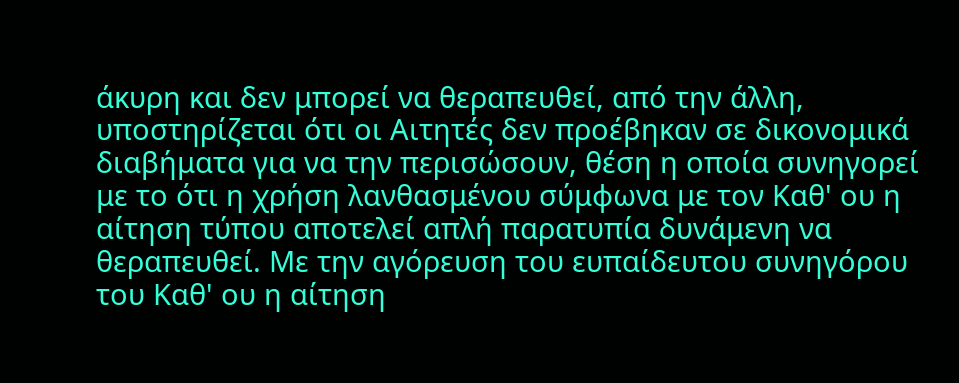άκυρη και δεν μπορεί να θεραπευθεί, από την άλλη, υποστηρίζεται ότι οι Αιτητές δεν προέβηκαν σε δικονομικά διαβήματα για να την περισώσουν, θέση η οποία συνηγορεί με το ότι η χρήση λανθασμένου σύμφωνα με τον Καθ' ου η αίτηση τύπου αποτελεί απλή παρατυπία δυνάμενη να θεραπευθεί. Με την αγόρευση του ευπαίδευτου συνηγόρου του Καθ' ου η αίτηση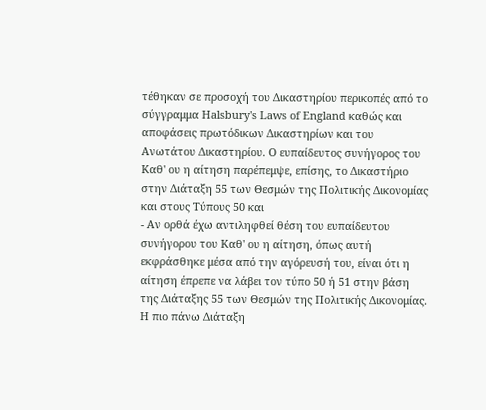τέθηκαν σε προσοχή του Δικαστηρίου περικοπές από το σύγγραμμα Halsbury's Laws of England καθώς και αποφάσεις πρωτόδικων Δικαστηρίων και του Ανωτάτου Δικαστηρίου. Ο ευπαίδευτος συνήγορος του Καθ' ου η αίτηση παρέπεμψε, επίσης, το Δικαστήριο στην Διάταξη 55 των Θεσμών της Πολιτικής Δικονομίας και στους Τύπους 50 και
- Αν ορθά έχω αντιληφθεί θέση του ευπαίδευτου συνήγορου του Καθ' ου η αίτηση, όπως αυτή εκφράσθηκε μέσα από την αγόρευσή του, είναι ότι η αίτηση έπρεπε να λάβει τον τύπο 50 ή 51 στην βάση της Διάταξης 55 των Θεσμών της Πολιτικής Δικονομίας. Η πιο πάνω Διάταξη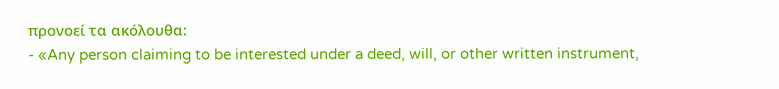προνοεί τα ακόλουθα:
- «Any person claiming to be interested under a deed, will, or other written instrument,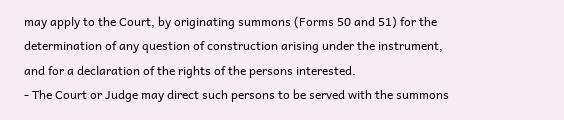may apply to the Court, by originating summons (Forms 50 and 51) for the determination of any question of construction arising under the instrument, and for a declaration of the rights of the persons interested.
- The Court or Judge may direct such persons to be served with the summons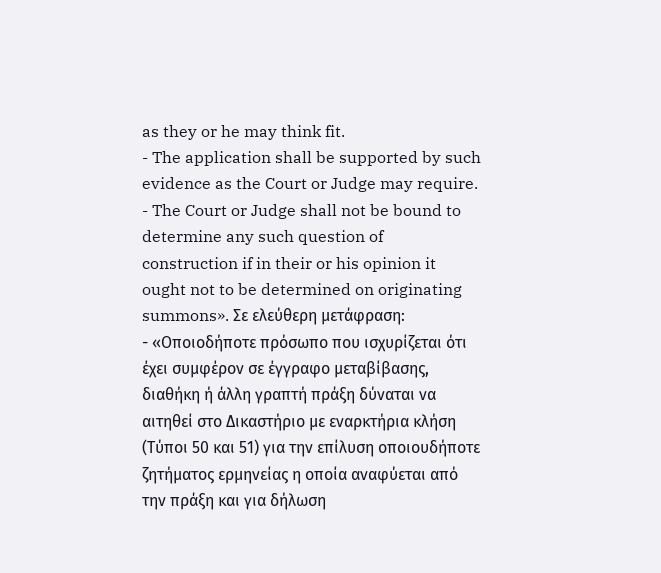as they or he may think fit.
- The application shall be supported by such evidence as the Court or Judge may require.
- The Court or Judge shall not be bound to determine any such question of construction if in their or his opinion it ought not to be determined on originating summons». Σε ελεύθερη μετάφραση:
- «Οποιοδήποτε πρόσωπο που ισχυρίζεται ότι έχει συμφέρον σε έγγραφο μεταβίβασης, διαθήκη ή άλλη γραπτή πράξη δύναται να αιτηθεί στο Δικαστήριο με εναρκτήρια κλήση (Τύποι 50 και 51) για την επίλυση οποιουδήποτε ζητήματος ερμηνείας η οποία αναφύεται από την πράξη και για δήλωση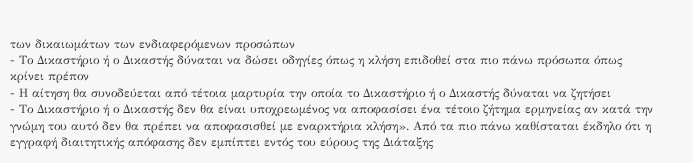των δικαιωμάτων των ενδιαφερόμενων προσώπων
- Το Δικαστήριο ή ο Δικαστής δύναται να δώσει οδηγίες όπως η κλήση επιδοθεί στα πιο πάνω πρόσωπα όπως κρίνει πρέπον
- Η αίτηση θα συνοδεύεται από τέτοια μαρτυρία την οποία το Δικαστήριο ή ο Δικαστής δύναται να ζητήσει
- Το Δικαστήριο ή ο Δικαστής δεν θα είναι υποχρεωμένος να αποφασίσει ένα τέτοιο ζήτημα ερμηνείας αν κατά την γνώμη του αυτό δεν θα πρέπει να αποφασισθεί με εναρκτήρια κλήση». Από τα πιο πάνω καθίσταται έκδηλο ότι η εγγραφή διαιτητικής απόφασης δεν εμπίπτει εντός του εύρους της Διάταξης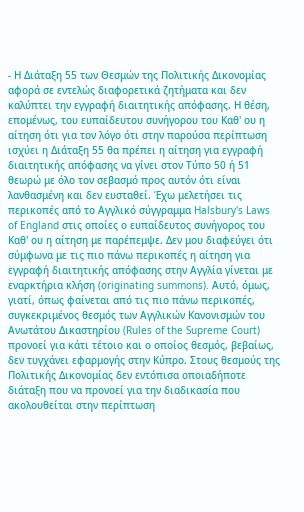- Η Διάταξη 55 των Θεσμών της Πολιτικής Δικονομίας αφορά σε εντελώς διαφορετικά ζητήματα και δεν καλύπτει την εγγραφή διαιτητικής απόφασης. Η θέση, επομένως, του ευπαίδευτου συνήγορου του Καθ' ου η αίτηση ότι για τον λόγο ότι στην παρούσα περίπτωση ισχύει η Διάταξη 55 θα πρέπει η αίτηση για εγγραφή διαιτητικής απόφασης να γίνει στον Τύπο 50 ή 51 θεωρώ με όλο τον σεβασμό προς αυτόν ότι είναι λανθασμένη και δεν ευσταθεί. Έχω μελετήσει τις περικοπές από το Αγγλικό σύγγραμμα Halsbury's Laws of England στις οποίες ο ευπαίδευτος συνήγορος του Καθ' ου η αίτηση με παρέπεμψε. Δεν μου διαφεύγει ότι σύμφωνα με τις πιο πάνω περικοπές η αίτηση για εγγραφή διαιτητικής απόφασης στην Αγγλία γίνεται με εναρκτήρια κλήση (originating summons). Αυτό, όμως, γιατί, όπως φαίνεται από τις πιο πάνω περικοπές, συγκεκριμένος θεσμός των Αγγλικών Κανονισμών του Ανωτάτου Δικαστηρίου (Rules of the Supreme Court) προνοεί για κάτι τέτοιο και ο οποίος θεσμός, βεβαίως, δεν τυγχάνει εφαρμογής στην Κύπρο. Στους θεσμούς της Πολιτικής Δικονομίας δεν εντόπισα οποιαδήποτε διάταξη που να προνοεί για την διαδικασία που ακολουθείται στην περίπτωση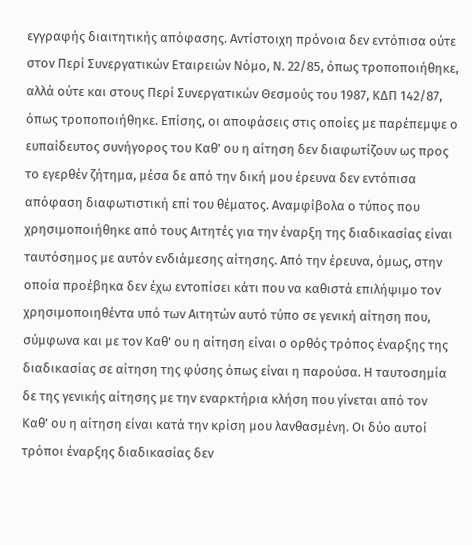εγγραφής διαιτητικής απόφασης. Αντίστοιχη πρόνοια δεν εντόπισα ούτε στον Περί Συνεργατικών Εταιρειών Νόμο, Ν. 22/85, όπως τροποποιήθηκε, αλλά ούτε και στους Περί Συνεργατικών Θεσμούς του 1987, ΚΔΠ 142/87, όπως τροποποιήθηκε. Επίσης, οι αποφάσεις στις οποίες με παρέπεμψε ο ευπαίδευτος συνήγορος του Καθ' ου η αίτηση δεν διαφωτίζουν ως προς το εγερθέν ζήτημα, μέσα δε από την δική μου έρευνα δεν εντόπισα απόφαση διαφωτιστική επί του θέματος. Αναμφίβολα ο τύπος που χρησιμοποιήθηκε από τους Αιτητές για την έναρξη της διαδικασίας είναι ταυτόσημος με αυτόν ενδιάμεσης αίτησης. Από την έρευνα, όμως, στην οποία προέβηκα δεν έχω εντοπίσει κάτι που να καθιστά επιλήψιμο τον χρησιμοποιηθέντα υπό των Αιτητών αυτό τύπο σε γενική αίτηση που, σύμφωνα και με τον Καθ' ου η αίτηση είναι ο ορθός τρόπος έναρξης της διαδικασίας σε αίτηση της φύσης όπως είναι η παρούσα. Η ταυτοσημία δε της γενικής αίτησης με την εναρκτήρια κλήση που γίνεται από τον Καθ' ου η αίτηση είναι κατά την κρίση μου λανθασμένη. Οι δύο αυτοί τρόποι έναρξης διαδικασίας δεν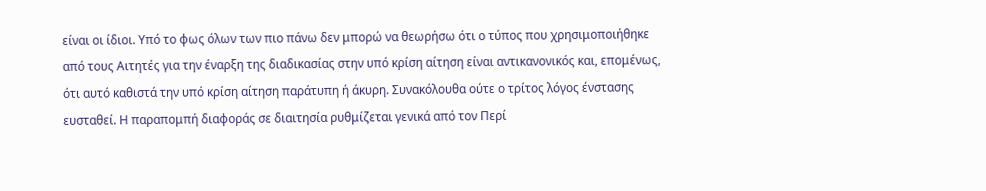είναι οι ίδιοι. Υπό το φως όλων των πιο πάνω δεν μπορώ να θεωρήσω ότι ο τύπος που χρησιμοποιήθηκε από τους Αιτητές για την έναρξη της διαδικασίας στην υπό κρίση αίτηση είναι αντικανονικός και, επομένως, ότι αυτό καθιστά την υπό κρίση αίτηση παράτυπη ή άκυρη. Συνακόλουθα ούτε ο τρίτος λόγος ένστασης ευσταθεί. Η παραπομπή διαφοράς σε διαιτησία ρυθμίζεται γενικά από τον Περί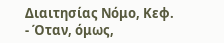Διαιτησίας Νόμο, Κεφ.
- Όταν, όμως,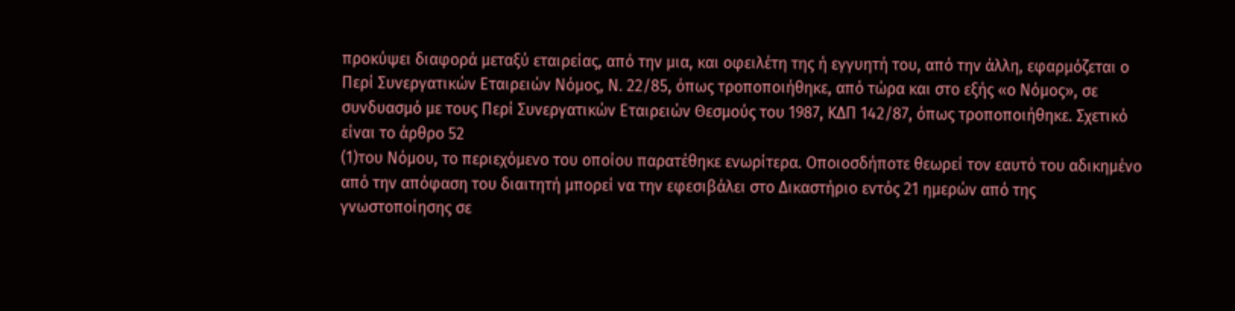προκύψει διαφορά μεταξύ εταιρείας, από την μια, και οφειλέτη της ή εγγυητή του, από την άλλη, εφαρμόζεται ο Περί Συνεργατικών Εταιρειών Νόμος, Ν. 22/85, όπως τροποποιήθηκε, από τώρα και στο εξής «ο Νόμος», σε συνδυασμό με τους Περί Συνεργατικών Εταιρειών Θεσμούς του 1987, ΚΔΠ 142/87, όπως τροποποιήθηκε. Σχετικό είναι το άρθρο 52
(1)του Νόμου, το περιεχόμενο του οποίου παρατέθηκε ενωρίτερα. Οποιοσδήποτε θεωρεί τον εαυτό του αδικημένο από την απόφαση του διαιτητή μπορεί να την εφεσιβάλει στο Δικαστήριο εντός 21 ημερών από της γνωστοποίησης σε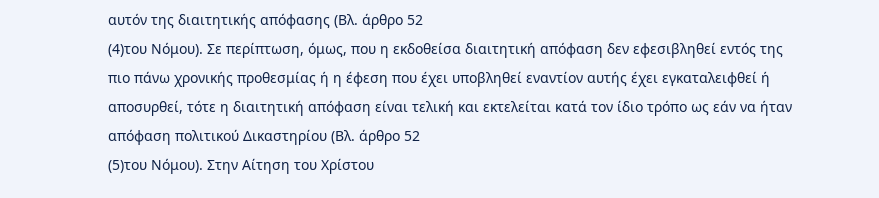αυτόν της διαιτητικής απόφασης (Βλ. άρθρο 52
(4)του Νόμου). Σε περίπτωση, όμως, που η εκδοθείσα διαιτητική απόφαση δεν εφεσιβληθεί εντός της πιο πάνω χρονικής προθεσμίας ή η έφεση που έχει υποβληθεί εναντίον αυτής έχει εγκαταλειφθεί ή αποσυρθεί, τότε η διαιτητική απόφαση είναι τελική και εκτελείται κατά τον ίδιο τρόπο ως εάν να ήταν απόφαση πολιτικού Δικαστηρίου (Βλ. άρθρο 52
(5)του Νόμου). Στην Αίτηση του Χρίστου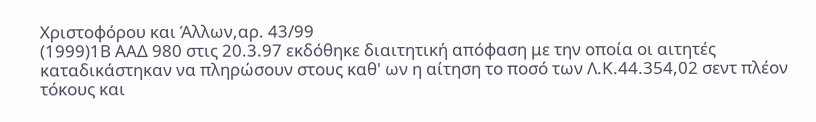Χριστοφόρου και Άλλων,αρ. 43/99
(1999)1Β ΑΑΔ 980 στις 20.3.97 εκδόθηκε διαιτητική απόφαση με την οποία οι αιτητές καταδικάστηκαν να πληρώσουν στους καθ' ων η αίτηση το ποσό των Λ.Κ.44.354,02 σεντ πλέον τόκους και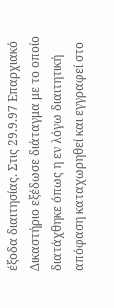έξοδα διαιτησίας. Στις 29.9.97 Επαρχιακό Δικαστήριο εξέδωσε διάταγμα με το οποίο διατάχθηκε όπως η εν λόγω διαιτητική απόφαση καταχωρηθεί και εγγραφεί στο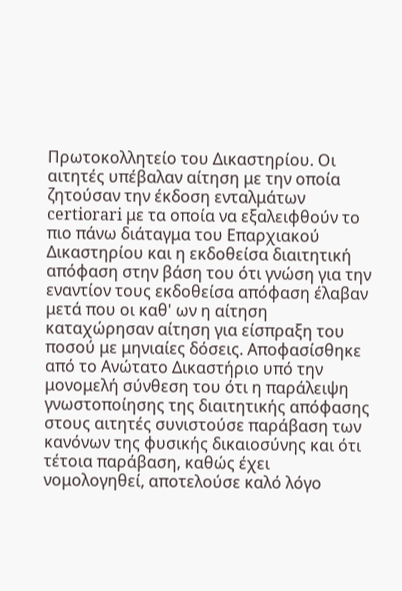Πρωτοκολλητείο του Δικαστηρίου. Οι αιτητές υπέβαλαν αίτηση με την οποία ζητούσαν την έκδοση ενταλμάτων certiorari με τα οποία να εξαλειφθούν το πιο πάνω διάταγμα του Επαρχιακού Δικαστηρίου και η εκδοθείσα διαιτητική απόφαση στην βάση του ότι γνώση για την εναντίον τους εκδοθείσα απόφαση έλαβαν μετά που οι καθ' ων η αίτηση καταχώρησαν αίτηση για είσπραξη του ποσού με μηνιαίες δόσεις. Αποφασίσθηκε από το Ανώτατο Δικαστήριο υπό την μονομελή σύνθεση του ότι η παράλειψη γνωστοποίησης της διαιτητικής απόφασης στους αιτητές συνιστούσε παράβαση των κανόνων της φυσικής δικαιοσύνης και ότι τέτοια παράβαση, καθώς έχει νομολογηθεί, αποτελούσε καλό λόγο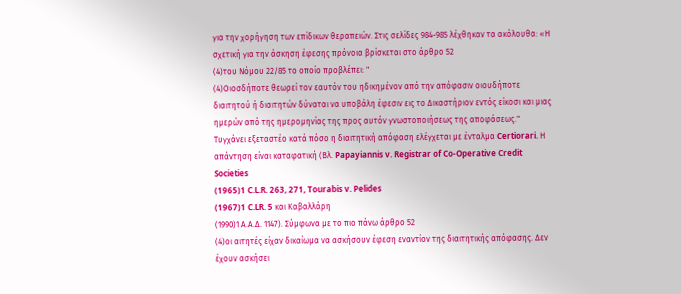για την χορήγηση των επίδικων θεραπειών. Στις σελίδες 984-985 λέχθηκαν τα ακόλουθα: «Η σχετική για την άσκηση έφεσης πρόνοια βρίσκεται στο άρθρο 52
(4)του Νόμου 22/85 το οποίο προβλέπει: "
(4)Οιοσδήποτε θεωρεί τον εαυτόν του ηδικημένον από την απόφασιν οιουδήποτε διαιτητού ή διαιτητών δύναται να υποβάλη έφεσιν εις το Δικαστήριον εντός είκοσι και μιας ημερών από της ημερομηνίας της προς αυτόν γνωστοποιήσεως της αποφάσεως." Τυγχάνει εξεταστέο κατά πόσο η διαιτητική απόφαση ελέγχεται με ένταλμα Certiorari. Η απάντηση είναι καταφατική (Βλ. Papayiannis v. Registrar of Co-Operative Credit Societies
(1965)1 C.L.R. 263, 271, Tourabis v. Pelides
(1967)1 C.LR. 5 και Καβαλλάρη
(1990)1 Α.Α.Δ. 1147). Σύμφωνα με το πιο πάνω άρθρο 52
(4)οι αιτητές είχαν δικαίωμα να ασκήσουν έφεση εναντίον της διαιτητικής απόφασης. Δεν έχουν ασκήσει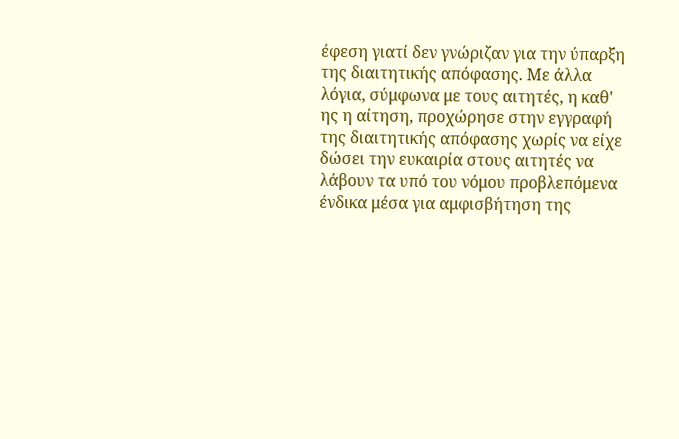έφεση γιατί δεν γνώριζαν για την ύπαρξη της διαιτητικής απόφασης. Με άλλα λόγια, σύμφωνα με τους αιτητές, η καθ' ης η αίτηση, προχώρησε στην εγγραφή της διαιτητικής απόφασης χωρίς να είχε δώσει την ευκαιρία στους αιτητές να λάβουν τα υπό του νόμου προβλεπόμενα ένδικα μέσα για αμφισβήτηση της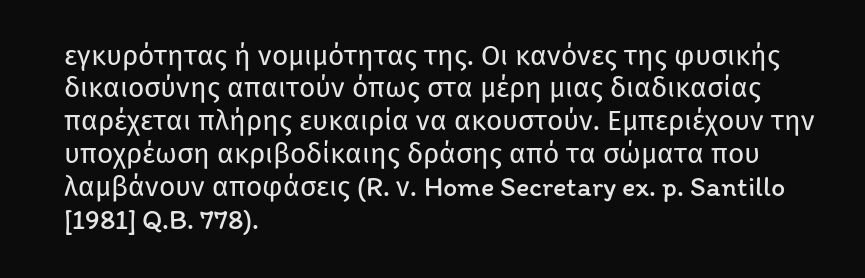εγκυρότητας ή νομιμότητας της. Οι κανόνες της φυσικής δικαιοσύνης απαιτούν όπως στα μέρη μιας διαδικασίας παρέχεται πλήρης ευκαιρία να ακουστούν. Εμπεριέχουν την υποχρέωση ακριβοδίκαιης δράσης από τα σώματα που λαμβάνουν αποφάσεις (R. ν. Home Secretary ex. p. Santillo [1981] Q.B. 778).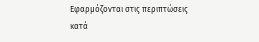Εφαρμόζονται στις περιπτώσεις κατά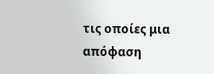τις οποίες μια απόφαση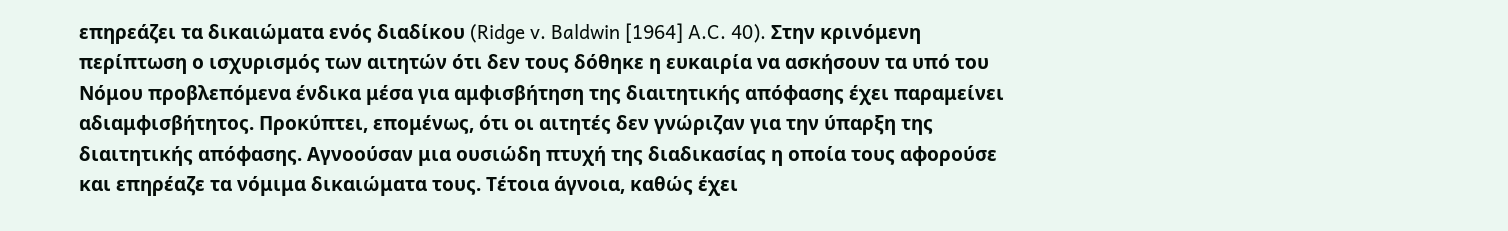επηρεάζει τα δικαιώματα ενός διαδίκου (Ridge v. Baldwin [1964] A.C. 40). Στην κρινόμενη περίπτωση ο ισχυρισμός των αιτητών ότι δεν τους δόθηκε η ευκαιρία να ασκήσουν τα υπό του Νόμου προβλεπόμενα ένδικα μέσα για αμφισβήτηση της διαιτητικής απόφασης έχει παραμείνει αδιαμφισβήτητος. Προκύπτει, επομένως, ότι οι αιτητές δεν γνώριζαν για την ύπαρξη της διαιτητικής απόφασης. Αγνοούσαν μια ουσιώδη πτυχή της διαδικασίας η οποία τους αφορούσε και επηρέαζε τα νόμιμα δικαιώματα τους. Τέτοια άγνοια, καθώς έχει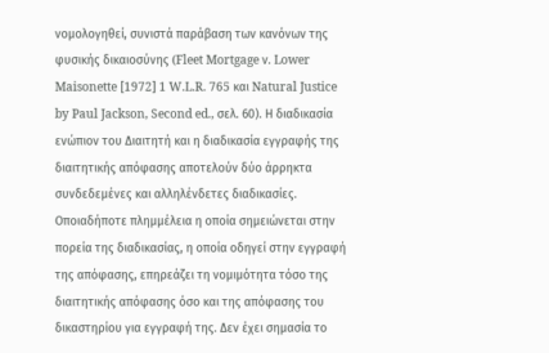νομολογηθεί, συνιστά παράβαση των κανόνων της φυσικής δικαιοσύνης (Fleet Mortgage ν. Lower Maisonette [1972] 1 W.L.R. 765 και Natural Justice by Paul Jackson, Second ed., σελ. 60). Η διαδικασία ενώπιον του Διαιτητή και η διαδικασία εγγραφής της διαιτητικής απόφασης αποτελούν δύο άρρηκτα συνδεδεμένες και αλληλένδετες διαδικασίες. Οποιαδήποτε πλημμέλεια η οποία σημειώνεται στην πορεία της διαδικασίας, η οποία οδηγεί στην εγγραφή της απόφασης, επηρεάζει τη νομιμότητα τόσο της διαιτητικής απόφασης όσο και της απόφασης του δικαστηρίου για εγγραφή της. Δεν έχει σημασία το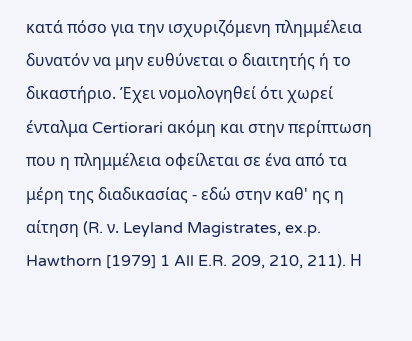κατά πόσο για την ισχυριζόμενη πλημμέλεια δυνατόν να μην ευθύνεται ο διαιτητής ή το δικαστήριο. Έχει νομολογηθεί ότι χωρεί ένταλμα Certiorari ακόμη και στην περίπτωση που η πλημμέλεια οφείλεται σε ένα από τα μέρη της διαδικασίας - εδώ στην καθ' ης η αίτηση (R. ν. Leyland Magistrates, ex.p. Hawthorn [1979] 1 All E.R. 209, 210, 211). Η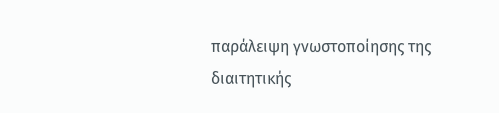παράλειψη γνωστοποίησης της διαιτητικής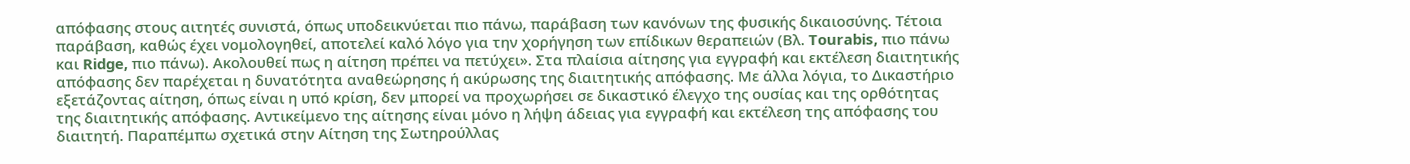απόφασης στους αιτητές συνιστά, όπως υποδεικνύεται πιο πάνω, παράβαση των κανόνων της φυσικής δικαιοσύνης. Τέτοια παράβαση, καθώς έχει νομολογηθεί, αποτελεί καλό λόγο για την χορήγηση των επίδικων θεραπειών (Βλ. Tourabis, πιο πάνω και Ridge, πιο πάνω). Ακολουθεί πως η αίτηση πρέπει να πετύχει». Στα πλαίσια αίτησης για εγγραφή και εκτέλεση διαιτητικής απόφασης δεν παρέχεται η δυνατότητα αναθεώρησης ή ακύρωσης της διαιτητικής απόφασης. Με άλλα λόγια, το Δικαστήριο εξετάζοντας αίτηση, όπως είναι η υπό κρίση, δεν μπορεί να προχωρήσει σε δικαστικό έλεγχο της ουσίας και της ορθότητας της διαιτητικής απόφασης. Αντικείμενο της αίτησης είναι μόνο η λήψη άδειας για εγγραφή και εκτέλεση της απόφασης του διαιτητή. Παραπέμπω σχετικά στην Αίτηση της Σωτηρούλλας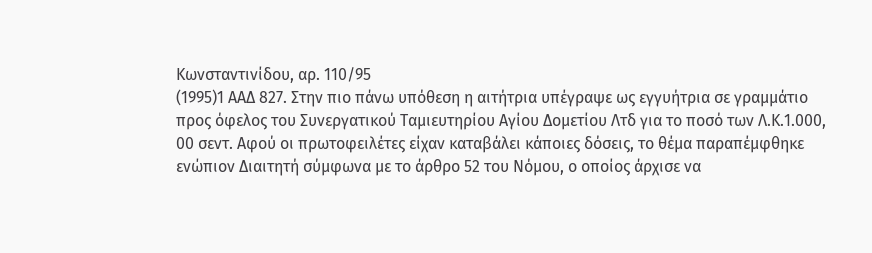Κωνσταντινίδου, αρ. 110/95
(1995)1 ΑΑΔ 827. Στην πιο πάνω υπόθεση η αιτήτρια υπέγραψε ως εγγυήτρια σε γραμμάτιο προς όφελος του Συνεργατικού Ταμιευτηρίου Αγίου Δομετίου Λτδ για το ποσό των Λ.Κ.1.000, 00 σεντ. Αφού οι πρωτοφειλέτες είχαν καταβάλει κάποιες δόσεις, το θέμα παραπέμφθηκε ενώπιον Διαιτητή σύμφωνα με το άρθρο 52 του Νόμου, ο οποίος άρχισε να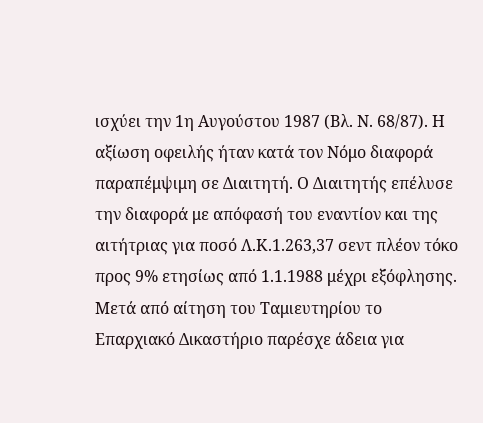ισχύει την 1η Αυγούστου 1987 (Βλ. Ν. 68/87). Η αξίωση οφειλής ήταν κατά τον Νόμο διαφορά παραπέμψιμη σε Διαιτητή. Ο Διαιτητής επέλυσε την διαφορά με απόφασή του εναντίον και της αιτήτριας για ποσό Λ.Κ.1.263,37 σεντ πλέον τόκο προς 9% ετησίως από 1.1.1988 μέχρι εξόφλησης. Μετά από αίτηση του Ταμιευτηρίου το Επαρχιακό Δικαστήριο παρέσχε άδεια για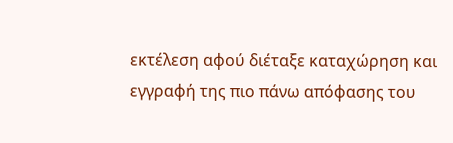εκτέλεση αφού διέταξε καταχώρηση και εγγραφή της πιο πάνω απόφασης του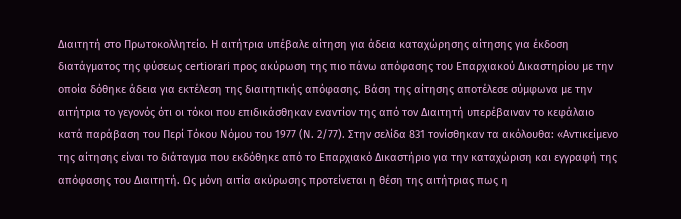Διαιτητή στο Πρωτοκολλητείο. Η αιτήτρια υπέβαλε αίτηση για άδεια καταχώρησης αίτησης για έκδοση διατάγματος της φύσεως certiorari προς ακύρωση της πιο πάνω απόφασης του Επαρχιακού Δικαστηρίου με την οποία δόθηκε άδεια για εκτέλεση της διαιτητικής απόφασης. Βάση της αίτησης αποτέλεσε σύμφωνα με την αιτήτρια το γεγονός ότι οι τόκοι που επιδικάσθηκαν εναντίον της από τον Διαιτητή υπερέβαιναν το κεφάλαιο κατά παράβαση του Περί Τόκου Νόμου του 1977 (Ν. 2/77). Στην σελίδα 831 τονίσθηκαν τα ακόλουθα: «Αντικείμενο της αίτησης είναι το διάταγμα που εκδόθηκε από το Επαρχιακό Δικαστήριο για την καταχώριση και εγγραφή της απόφασης του Διαιτητή. Ως μόνη αιτία ακύρωσης προτείνεται η θέση της αιτήτριας πως η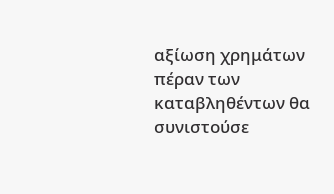αξίωση χρημάτων πέραν των καταβληθέντων θα συνιστούσε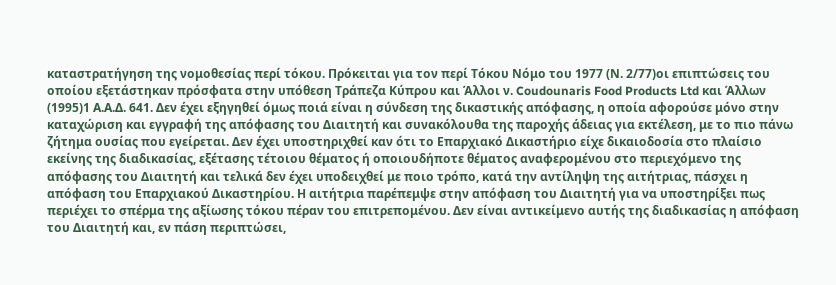καταστρατήγηση της νομοθεσίας περί τόκου. Πρόκειται για τον περί Τόκου Νόμο του 1977 (Ν. 2/77)οι επιπτώσεις του οποίου εξετάστηκαν πρόσφατα στην υπόθεση Τράπεζα Κύπρου και Άλλοι ν. Coudounaris Food Products Ltd και Άλλων
(1995)1 Α.Α.Δ. 641. Δεν έχει εξηγηθεί όμως ποιά είναι η σύνδεση της δικαστικής απόφασης, η οποία αφορούσε μόνο στην καταχώριση και εγγραφή της απόφασης του Διαιτητή και συνακόλουθα της παροχής άδειας για εκτέλεση, με το πιο πάνω ζήτημα ουσίας που εγείρεται. Δεν έχει υποστηριχθεί καν ότι το Επαρχιακό Δικαστήριο είχε δικαιοδοσία στο πλαίσιο εκείνης της διαδικασίας, εξέτασης τέτοιου θέματος ή οποιουδήποτε θέματος αναφερομένου στο περιεχόμενο της απόφασης του Διαιτητή και τελικά δεν έχει υποδειχθεί με ποιο τρόπο, κατά την αντίληψη της αιτήτριας, πάσχει η απόφαση του Επαρχιακού Δικαστηρίου. Η αιτήτρια παρέπεμψε στην απόφαση του Διαιτητή για να υποστηρίξει πως περιέχει το σπέρμα της αξίωσης τόκου πέραν του επιτρεπομένου. Δεν είναι αντικείμενο αυτής της διαδικασίας η απόφαση του Διαιτητή και, εν πάση περιπτώσει,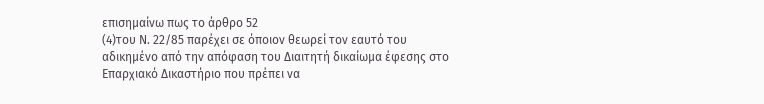επισημαίνω πως το άρθρο 52
(4)του Ν. 22/85 παρέχει σε όποιον θεωρεί τον εαυτό του αδικημένο από την απόφαση του Διαιτητή δικαίωμα έφεσης στο Επαρχιακό Δικαστήριο που πρέπει να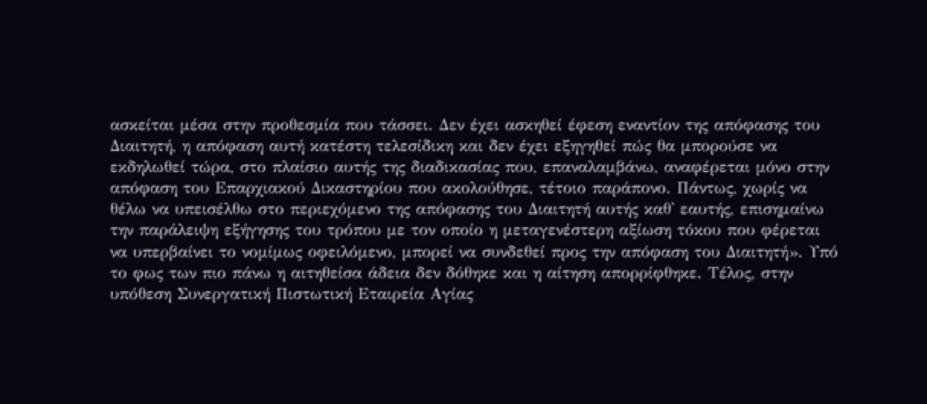ασκείται μέσα στην προθεσμία που τάσσει. Δεν έχει ασκηθεί έφεση εναντίον της απόφασης του Διαιτητή, η απόφαση αυτή κατέστη τελεσίδικη και δεν έχει εξηγηθεί πώς θα μπορούσε να εκδηλωθεί τώρα, στο πλαίσιο αυτής της διαδικασίας που, επαναλαμβάνω, αναφέρεται μόνο στην απόφαση του Επαρχιακού Δικαστηρίου που ακολούθησε, τέτοιο παράπονο. Πάντως, χωρίς να θέλω να υπεισέλθω στο περιεχόμενο της απόφασης του Διαιτητή αυτής καθ' εαυτής, επισημαίνω την παράλειψη εξήγησης του τρόπου με τον οποίο η μεταγενέστερη αξίωση τόκου που φέρεται να υπερβαίνει το νομίμως οφειλόμενο, μπορεί να συνδεθεί προς την απόφαση του Διαιτητή». Υπό το φως των πιο πάνω η αιτηθείσα άδεια δεν δόθηκε και η αίτηση απορρίφθηκε. Τέλος, στην υπόθεση Συνεργατική Πιστωτική Εταιρεία Αγίας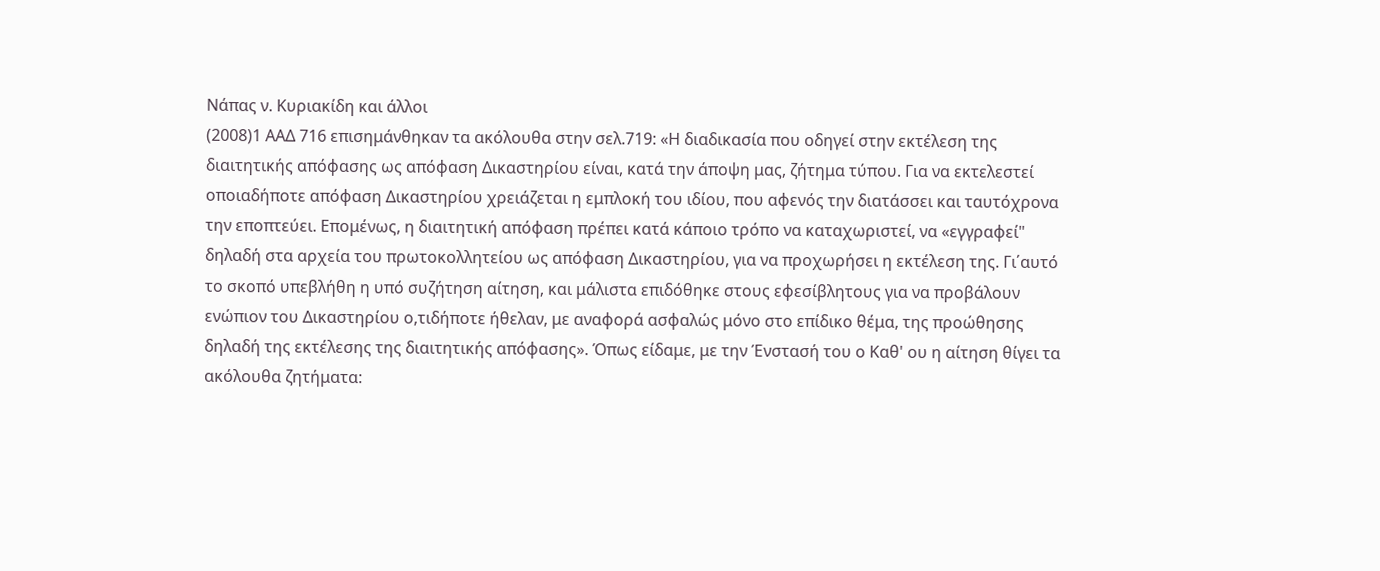Νάπας ν. Κυριακίδη και άλλοι
(2008)1 ΑΑΔ 716 επισημάνθηκαν τα ακόλουθα στην σελ.719: «Η διαδικασία που οδηγεί στην εκτέλεση της διαιτητικής απόφασης ως απόφαση Δικαστηρίου είναι, κατά την άποψη μας, ζήτημα τύπου. Για να εκτελεστεί οποιαδήποτε απόφαση Δικαστηρίου χρειάζεται η εμπλοκή του ιδίου, που αφενός την διατάσσει και ταυτόχρονα την εποπτεύει. Επομένως, η διαιτητική απόφαση πρέπει κατά κάποιο τρόπο να καταχωριστεί, να «εγγραφεί" δηλαδή στα αρχεία του πρωτοκολλητείου ως απόφαση Δικαστηρίου, για να προχωρήσει η εκτέλεση της. Γι΄αυτό το σκοπό υπεβλήθη η υπό συζήτηση αίτηση, και μάλιστα επιδόθηκε στους εφεσίβλητους για να προβάλουν ενώπιον του Δικαστηρίου ο,τιδήποτε ήθελαν, με αναφορά ασφαλώς μόνο στο επίδικο θέμα, της προώθησης δηλαδή της εκτέλεσης της διαιτητικής απόφασης». Όπως είδαμε, με την Ένστασή του ο Καθ' ου η αίτηση θίγει τα ακόλουθα ζητήματα: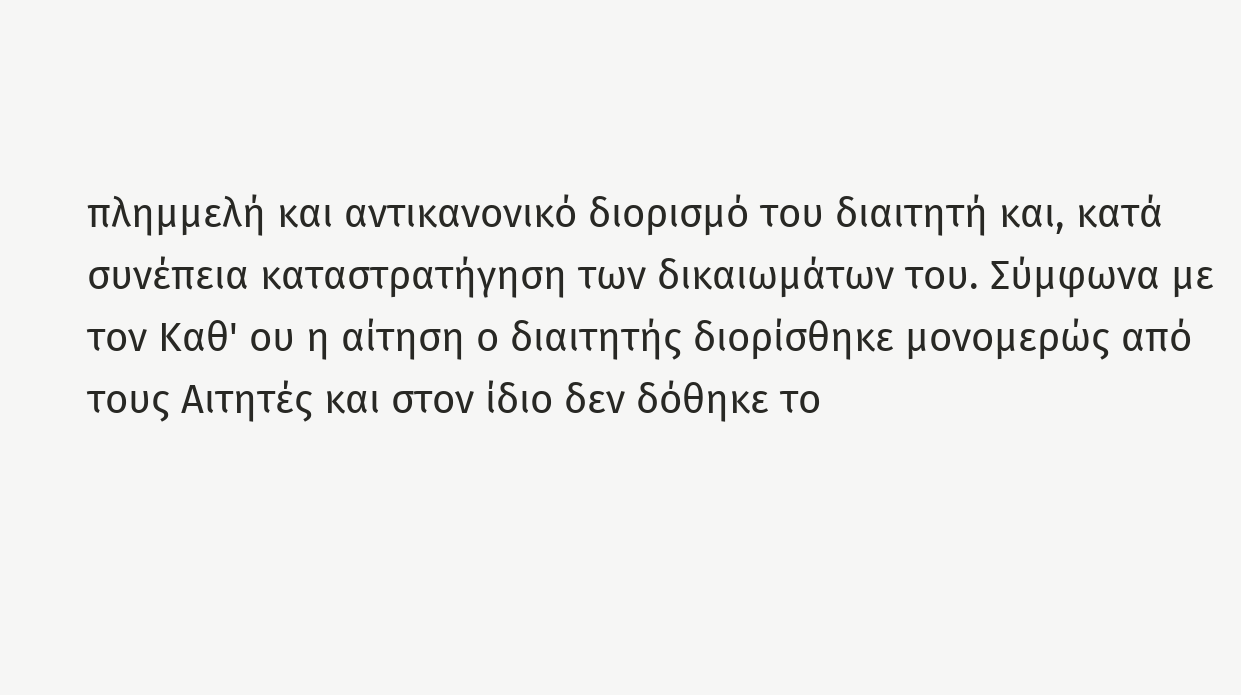πλημμελή και αντικανονικό διορισμό του διαιτητή και, κατά συνέπεια καταστρατήγηση των δικαιωμάτων του. Σύμφωνα με τον Καθ' ου η αίτηση ο διαιτητής διορίσθηκε μονομερώς από τους Αιτητές και στον ίδιο δεν δόθηκε το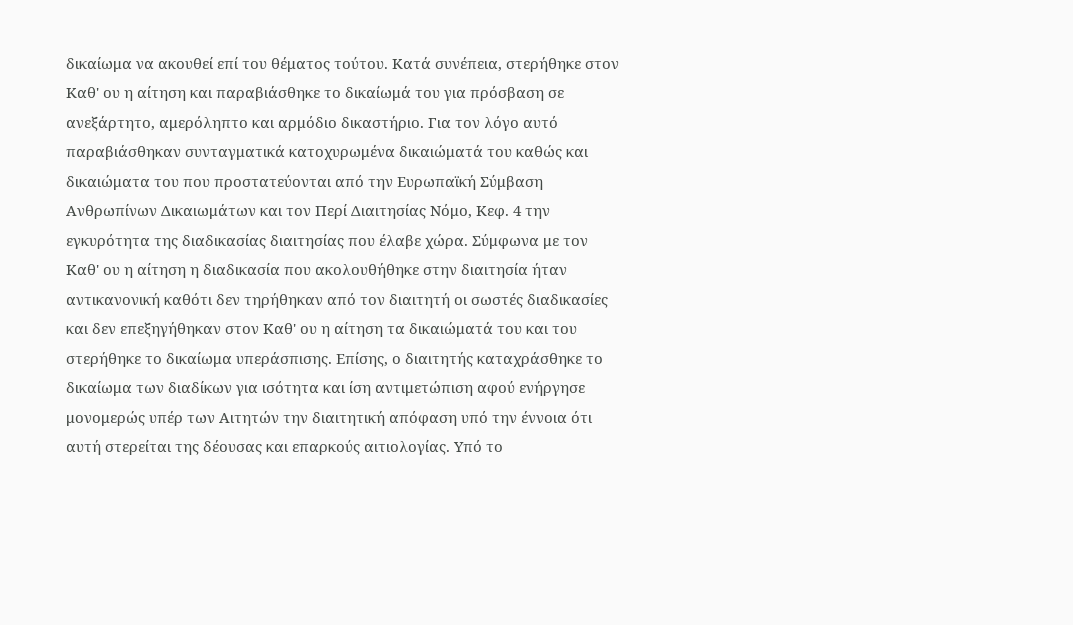δικαίωμα να ακουθεί επί του θέματος τούτου. Κατά συνέπεια, στερήθηκε στον Καθ' ου η αίτηση και παραβιάσθηκε το δικαίωμά του για πρόσβαση σε ανεξάρτητο, αμερόληπτο και αρμόδιο δικαστήριο. Για τον λόγο αυτό παραβιάσθηκαν συνταγματικά κατοχυρωμένα δικαιώματά του καθώς και δικαιώματα του που προστατεύονται από την Ευρωπαϊκή Σύμβαση Ανθρωπίνων Δικαιωμάτων και τον Περί Διαιτησίας Νόμο, Κεφ. 4 την εγκυρότητα της διαδικασίας διαιτησίας που έλαβε χώρα. Σύμφωνα με τον Καθ' ου η αίτηση η διαδικασία που ακολουθήθηκε στην διαιτησία ήταν αντικανονική καθότι δεν τηρήθηκαν από τον διαιτητή οι σωστές διαδικασίες και δεν επεξηγήθηκαν στον Καθ' ου η αίτηση τα δικαιώματά του και του στερήθηκε το δικαίωμα υπεράσπισης. Επίσης, ο διαιτητής καταχράσθηκε το δικαίωμα των διαδίκων για ισότητα και ίση αντιμετώπιση αφού ενήργησε μονομερώς υπέρ των Αιτητών την διαιτητική απόφαση υπό την έννοια ότι αυτή στερείται της δέουσας και επαρκούς αιτιολογίας. Υπό το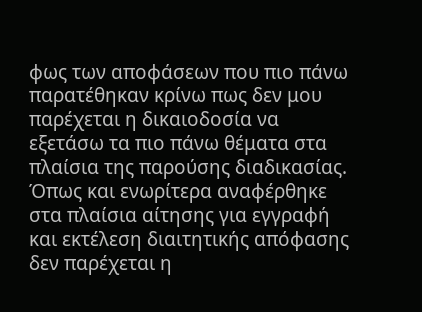φως των αποφάσεων που πιο πάνω παρατέθηκαν κρίνω πως δεν μου παρέχεται η δικαιοδοσία να εξετάσω τα πιο πάνω θέματα στα πλαίσια της παρούσης διαδικασίας. Όπως και ενωρίτερα αναφέρθηκε στα πλαίσια αίτησης για εγγραφή και εκτέλεση διαιτητικής απόφασης δεν παρέχεται η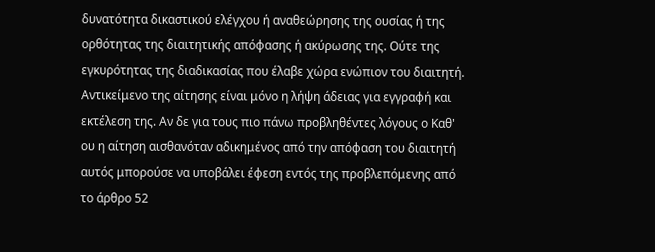δυνατότητα δικαστικού ελέγχου ή αναθεώρησης της ουσίας ή της ορθότητας της διαιτητικής απόφασης ή ακύρωσης της. Ούτε της εγκυρότητας της διαδικασίας που έλαβε χώρα ενώπιον του διαιτητή. Αντικείμενο της αίτησης είναι μόνο η λήψη άδειας για εγγραφή και εκτέλεση της. Αν δε για τους πιο πάνω προβληθέντες λόγους ο Καθ' ου η αίτηση αισθανόταν αδικημένος από την απόφαση του διαιτητή αυτός μπορούσε να υποβάλει έφεση εντός της προβλεπόμενης από το άρθρο 52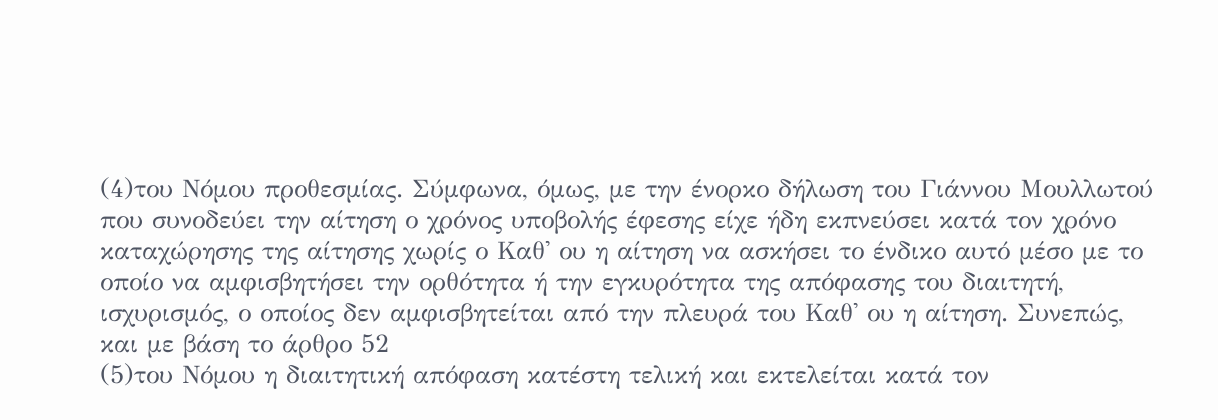(4)του Νόμου προθεσμίας. Σύμφωνα, όμως, με την ένορκο δήλωση του Γιάννου Μουλλωτού που συνοδεύει την αίτηση ο χρόνος υποβολής έφεσης είχε ήδη εκπνεύσει κατά τον χρόνο καταχώρησης της αίτησης χωρίς ο Καθ' ου η αίτηση να ασκήσει το ένδικο αυτό μέσο με το οποίο να αμφισβητήσει την ορθότητα ή την εγκυρότητα της απόφασης του διαιτητή, ισχυρισμός, ο οποίος δεν αμφισβητείται από την πλευρά του Καθ' ου η αίτηση. Συνεπώς, και με βάση το άρθρο 52
(5)του Νόμου η διαιτητική απόφαση κατέστη τελική και εκτελείται κατά τον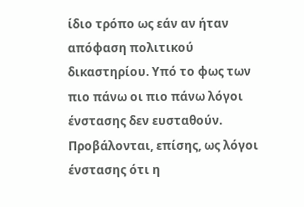ίδιο τρόπο ως εάν αν ήταν απόφαση πολιτικού δικαστηρίου. Υπό το φως των πιο πάνω οι πιο πάνω λόγοι ένστασης δεν ευσταθούν. Προβάλονται, επίσης, ως λόγοι ένστασης ότι η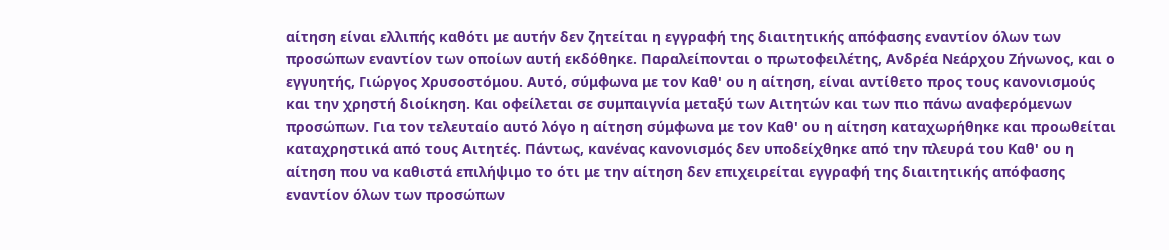αίτηση είναι ελλιπής καθότι με αυτήν δεν ζητείται η εγγραφή της διαιτητικής απόφασης εναντίον όλων των προσώπων εναντίον των οποίων αυτή εκδόθηκε. Παραλείπονται ο πρωτοφειλέτης, Ανδρέα Νεάρχου Ζήνωνος, και ο εγγυητής, Γιώργος Χρυσοστόμου. Αυτό, σύμφωνα με τον Καθ' ου η αίτηση, είναι αντίθετο προς τους κανονισμούς και την χρηστή διοίκηση. Και οφείλεται σε συμπαιγνία μεταξύ των Αιτητών και των πιο πάνω αναφερόμενων προσώπων. Για τον τελευταίο αυτό λόγο η αίτηση σύμφωνα με τον Καθ' ου η αίτηση καταχωρήθηκε και προωθείται καταχρηστικά από τους Αιτητές. Πάντως, κανένας κανονισμός δεν υποδείχθηκε από την πλευρά του Καθ' ου η αίτηση που να καθιστά επιλήψιμο το ότι με την αίτηση δεν επιχειρείται εγγραφή της διαιτητικής απόφασης εναντίον όλων των προσώπων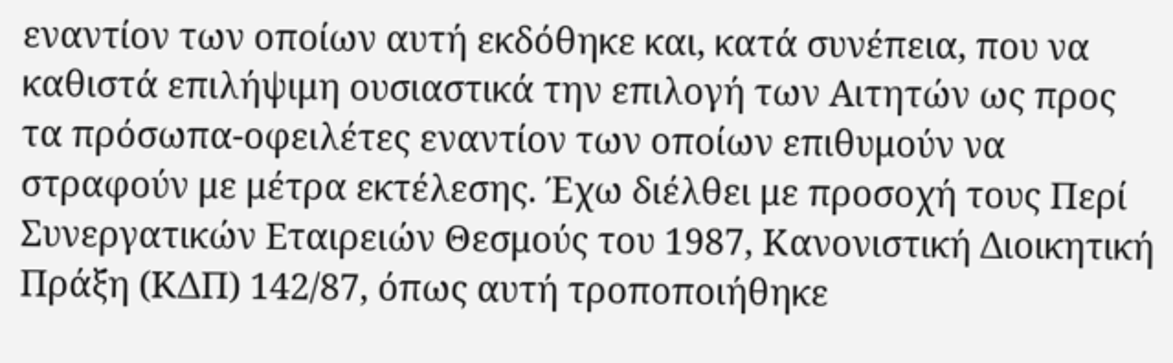εναντίον των οποίων αυτή εκδόθηκε και, κατά συνέπεια, που να καθιστά επιλήψιμη ουσιαστικά την επιλογή των Αιτητών ως προς τα πρόσωπα-οφειλέτες εναντίον των οποίων επιθυμούν να στραφούν με μέτρα εκτέλεσης. Έχω διέλθει με προσοχή τους Περί Συνεργατικών Εταιρειών Θεσμούς του 1987, Κανονιστική Διοικητική Πράξη (ΚΔΠ) 142/87, όπως αυτή τροποποιήθηκε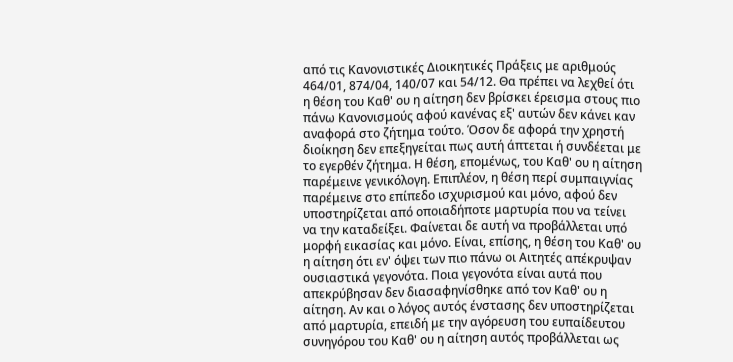από τις Κανονιστικές Διοικητικές Πράξεις με αριθμούς 464/01, 874/04, 140/07 και 54/12. Θα πρέπει να λεχθεί ότι η θέση του Καθ' ου η αίτηση δεν βρίσκει έρεισμα στους πιο πάνω Κανονισμούς αφού κανένας εξ' αυτών δεν κάνει καν αναφορά στο ζήτημα τούτο. Όσον δε αφορά την χρηστή διοίκηση δεν επεξηγείται πως αυτή άπτεται ή συνδέεται με το εγερθέν ζήτημα. Η θέση, επομένως, του Καθ' ου η αίτηση παρέμεινε γενικόλογη. Επιπλέον, η θέση περί συμπαιγνίας παρέμεινε στο επίπεδο ισχυρισμού και μόνο, αφού δεν υποστηρίζεται από οποιαδήποτε μαρτυρία που να τείνει να την καταδείξει. Φαίνεται δε αυτή να προβάλλεται υπό μορφή εικασίας και μόνο. Είναι, επίσης, η θέση του Καθ' ου η αίτηση ότι εν' όψει των πιο πάνω οι Αιτητές απέκρυψαν ουσιαστικά γεγονότα. Ποια γεγονότα είναι αυτά που απεκρύβησαν δεν διασαφηνίσθηκε από τον Καθ' ου η αίτηση. Αν και ο λόγος αυτός ένστασης δεν υποστηρίζεται από μαρτυρία, επειδή με την αγόρευση του ευπαίδευτου συνηγόρου του Καθ' ου η αίτηση αυτός προβάλλεται ως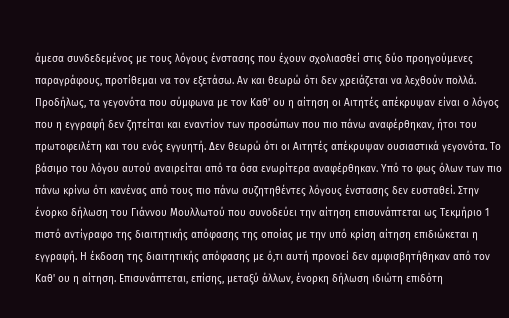άμεσα συνδεδεμένος με τους λόγους ένστασης που έχουν σχολιασθεί στις δύο προηγούμενες παραγράφους, προτίθεμαι να τον εξετάσω. Αν και θεωρώ ότι δεν χρειάζεται να λεχθούν πολλά. Προδήλως, τα γεγονότα που σύμφωνα με τον Καθ' ου η αίτηση οι Αιτητές απέκρυψαν είναι ο λόγος που η εγγραφή δεν ζητείται και εναντίον των προσώπων που πιο πάνω αναφέρθηκαν, ήτοι του πρωτοφειλέτη και του ενός εγγυητή. Δεν θεωρώ ότι οι Αιτητές απέκρυψαν ουσιαστικά γεγονότα. Το βάσιμο του λόγου αυτού αναιρείται από τα όσα ενωρίτερα αναφέρθηκαν. Υπό το φως όλων των πιο πάνω κρίνω ότι κανένας από τους πιο πάνω συζητηθέντες λόγους ένστασης δεν ευσταθεί. Στην ένορκο δήλωση του Γιάννου Μουλλωτού που συνοδεύει την αίτηση επισυνάπτεται ως Τεκμήριο 1 πιστό αντίγραφο της διαιτητικής απόφασης της οποίας με την υπό κρίση αίτηση επιδιώκεται η εγγραφή. Η έκδοση της διαιτητικής απόφασης με ό,τι αυτή προνοεί δεν αμφισβητήθηκαν από τον Καθ' ου η αίτηση. Επισυνάπτεται, επίσης, μεταξύ άλλων, ένορκη δήλωση ιδιώτη επιδότη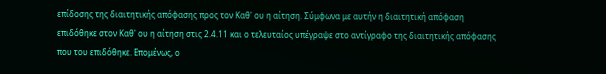επίδοσης της διαιτητικής απόφασης προς τον Καθ' ου η αίτηση. Σύμφωνα με αυτήν η διαιτητική απόφαση επιδόθηκε στον Καθ' ου η αίτηση στις 2.4.11 και ο τελευταίος υπέγραψε στο αντίγραφο της διαιτητικής απόφασης που του επιδόθηκε. Επομένως, ο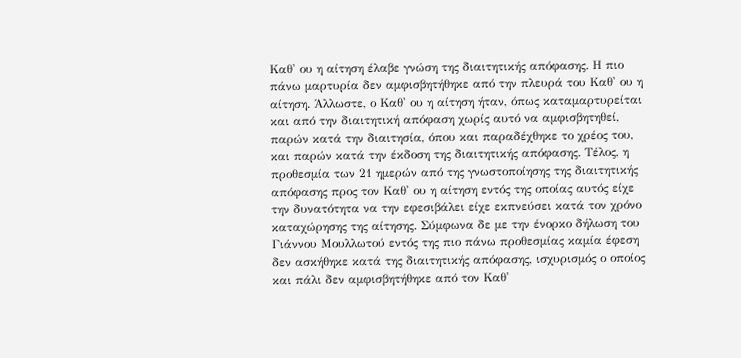Καθ' ου η αίτηση έλαβε γνώση της διαιτητικής απόφασης. Η πιο πάνω μαρτυρία δεν αμφισβητήθηκε από την πλευρά του Καθ' ου η αίτηση. Άλλωστε, ο Καθ' ου η αίτηση ήταν, όπως καταμαρτυρείται και από την διαιτητική απόφαση χωρίς αυτό να αμφισβητηθεί, παρών κατά την διαιτησία, όπου και παραδέχθηκε το χρέος του, και παρών κατά την έκδοση της διαιτητικής απόφασης. Τέλος, η προθεσμία των 21 ημερών από της γνωστοποίησης της διαιτητικής απόφασης προς τον Καθ' ου η αίτηση εντός της οποίας αυτός είχε την δυνατότητα να την εφεσιβάλει είχε εκπνεύσει κατά τον χρόνο καταχώρησης της αίτησης. Σύμφωνα δε με την ένορκο δήλωση του Γιάννου Μουλλωτού εντός της πιο πάνω προθεσμίας καμία έφεση δεν ασκήθηκε κατά της διαιτητικής απόφασης, ισχυρισμός ο οποίος και πάλι δεν αμφισβητήθηκε από τον Καθ'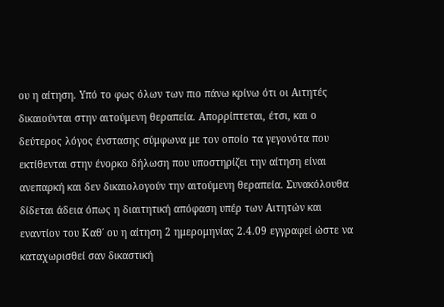ου η αίτηση. Υπό το φως όλων των πιο πάνω κρίνω ότι οι Αιτητές δικαιούνται στην αιτούμενη θεραπεία. Απορρίπτεται, έτσι, και ο δεύτερος λόγος ένστασης σύμφωνα με τον οποίο τα γεγονότα που εκτίθενται στην ένορκο δήλωση που υποστηρίζει την αίτηση είναι ανεπαρκή και δεν δικαιολογούν την αιτούμενη θεραπεία. Συνακόλουθα δίδεται άδεια όπως η διαιτητική απόφαση υπέρ των Αιτητών και εναντίον του Καθ΄ ου η αίτηση 2 ημερομηνίας 2.4.09 εγγραφεί ώστε να καταχωρισθεί σαν δικαστική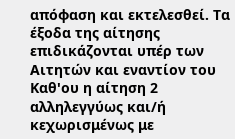απόφαση και εκτελεσθεί. Τα έξοδα της αίτησης επιδικάζονται υπέρ των Αιτητών και εναντίον του Καθ'ου η αίτηση 2 αλληλεγγύως και/ή κεχωρισμένως με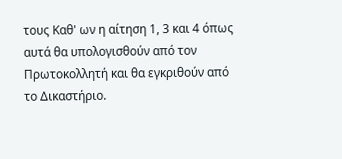τους Καθ' ων η αίτηση 1, 3 και 4 όπως αυτά θα υπολογισθούν από τον Πρωτοκολλητή και θα εγκριθούν από το Δικαστήριο.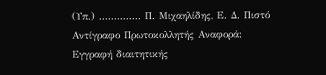(Υπ.) .............. Π. Μιχαηλίδης, Ε. Δ. Πιστό Αντίγραφο Πρωτοκολλητής Αναφορά: Εγγραφή διαιτητικής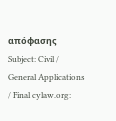απόφασης Subject: Civil / General Applications / Final cylaw.org: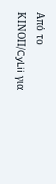Από το ΚΙΝOΠ/CyLii για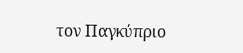τον Παγκύπριο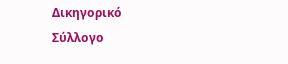Δικηγορικό Σύλλογο